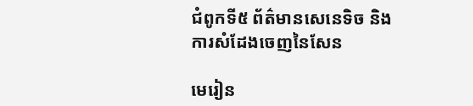ជំពូកទី៥ ព័ត៌មានសេនេទិច និងការសំដែងចេញនៃសែន

មេរៀន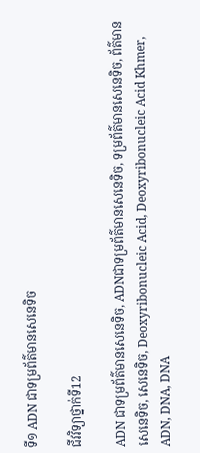ទី១ ADN ជាទម្រព័ត៌មានសេនេទិច

ជីវវិទ្យាថ្នាក់ទី12

ADN ជាទម្រព័ត៌មានសេនេទិច, ADNជាទម្រព័ត៌មានសេនេទិច, ទម្រព័ត៌មានសេនេទិច, ព័ត៌មានសេនេទិច, សេនេទិច, Deoxyribonucleic Acid, Deoxyribonucleic Acid Khmer, ADN, DNA, DNA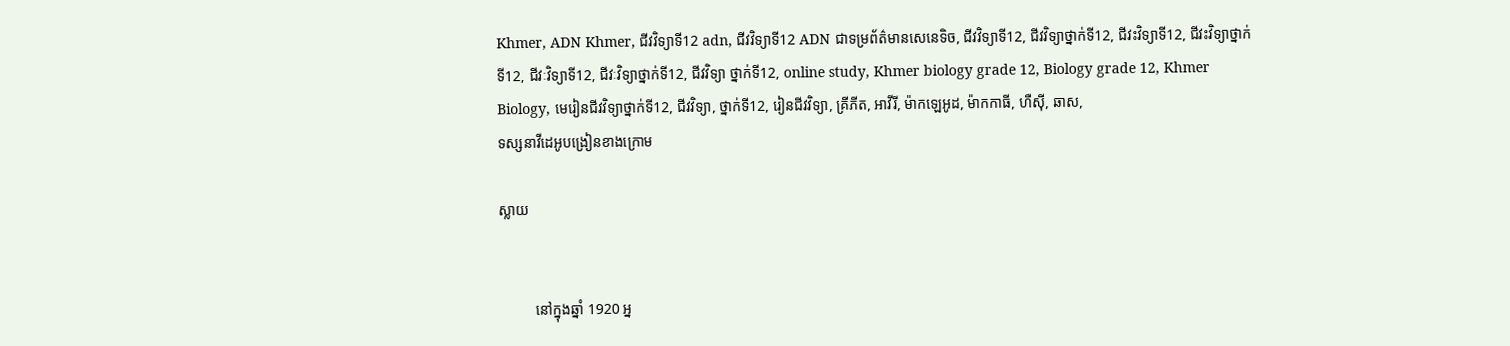Khmer, ADN Khmer, ជីវវិទ្យាទី12 adn, ជីវវិទ្យាទី12 ADN ជាទម្រព័ត៌មានសេនេទិច, ជីវវិទ្យាទី12, ជីវវិទ្យាថ្នាក់ទី12, ជីវះវិទ្យាទី12, ជីវះវិទ្យាថ្នាក់ទី12, ជីវៈវិទ្យាទី12, ជីវៈវិទ្យាថ្នាក់ទី12, ជីវវិទ្យា ថ្នាក់ទី12, online study, Khmer biology grade 12, Biology grade 12, Khmer Biology, មេរៀនជីវវិទ្យាថ្នាក់ទី12, ជីវវិទ្យា, ថ្នាក់ទី12, រៀនជីវវិទ្យា, គ្រីភីត, អាវីរី, ម៉ាកឡេអូដ, ម៉ាកកាធី, ហឺស៊ី, ឆាស,
ទស្សនាវីដេអូបង្រៀនខាងក្រោម

ស្លាយ


          នៅក្នុងឆ្នាំ 1920 អ្ន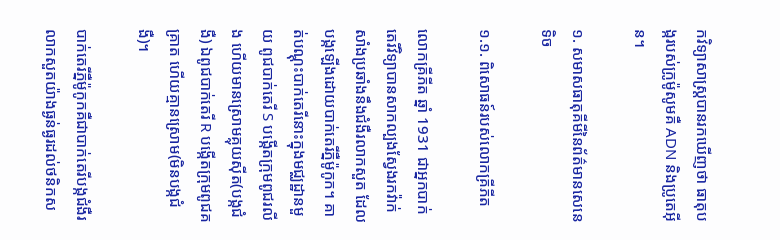កវិទ្យាសាស្ត្របានរកឃើញថា ធាតុបង្ករបស់ក្រូម៉ូសូមគឺ ADN និងប្រូតេអ៊ីន។

១. សមាសធាតុគីមីនៃព័ត៌មានសេនេទិច

១.១. ពិសោធន៍របស់លោកគ្រីភីត

លោកគ្រីភីត ឆ្នាំ 1931 ជាអ្នកបាក់តេរីវិទ្យាបានសាកល្បងស្វែងរកវ៉ាក់សាំងប្រឆាំងនឹងជំងឺរលាកសួត ដែលបង្កឡើងដោយបាក់តេរីភ្នឺម៉ូកូក។ គាត់បណ្ដុះបាក់តេរីនោះក្នុងមជ្ឈដ្ឋានមួយ ពូជបាក់តេរី S បង្កើតក្រុមពូជរលីង ហើយមានស្រោមគ្លុយស៊ីត(បង្កជំងឺ) ឯពូជបាក់តេរី R បង្កើតក្រុមពូជគគ្រាត ហើយគ្មានស្រោម(មិនបង្កជំងឺ)។

បាក់តេរីភ្នឺម៉ូកូកគឺជាបាក់តេរីបង្កជំងឺរលាកសួតយ៉ាងធ្ងន់ធ្ងរដល់ថនិកស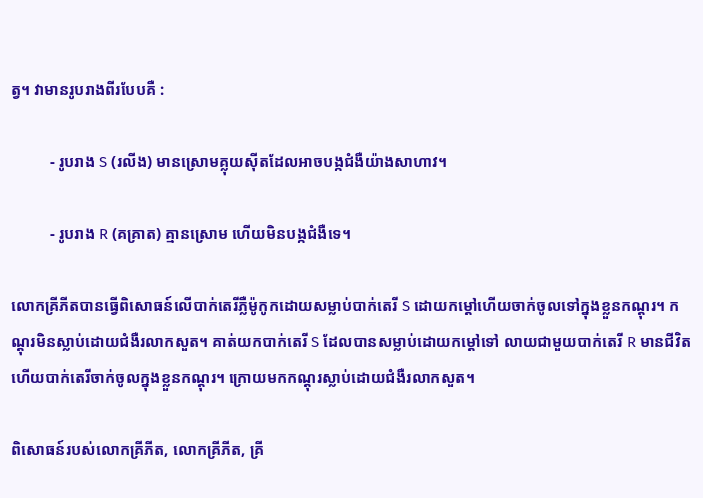ត្វ។ វាមានរូបរាងពីរបែបគឺ :

          - រូបរាង S (រលីង) មានស្រោមគ្លុយស៊ីតដែលអាចបង្កជំងឺយ៉ាងសាហាវ។

          - រូបរាង R (គគ្រាត) គ្មានស្រោម ហើយមិនបង្កជំងឺទេ។

លោកគ្រីភីតបានធ្វើពិសោធន៍លើបាក់តេរីភ្លឺម៉ូកូកដោយសម្លាប់បាក់តេរី S ដោយកម្ដៅហើយចាក់ចូលទៅក្នុងខ្លួនកណ្ដុរ។ កណ្តុរមិនស្លាប់ដោយជំងឺរលាកសួត។ គាត់យកបាក់តេរី S ដែលបានសម្លាប់ដោយកម្ដៅទៅ លាយជាមួយបាក់តេរី R មានជីវិតហើយបាក់តេរីចាក់ចូលក្នុងខ្លួនកណ្តុរ។ ក្រោយមកកណ្តុរស្លាប់ដោយជំងឺរលាកសួត។

ពិសោធន៍របស់លោកគ្រីភីត, លោកគ្រីភីត, គ្រី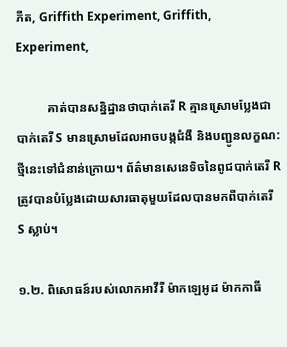ភីត, Griffith Experiment, Griffith, Experiment,

          គាត់បានសន្និដ្ឋានថាបាក់តេរី R គ្មានស្រោមប្លែងជាបាក់តេរី S មានស្រោមដែលអាចបង្កជំងឺ និងបញ្ជូនលក្ខណ:ថ្មីនេះទៅជំនាន់ក្រោយ។ ព័ត៌មានសេនេទិចនៃពូជបាក់តេរី R ត្រូវបានបំប្លែងដោយសារធាតុមួយដែលបានមកពីបាក់តេរី S ស្លាប់។

១.២. ពិសោធន៍របស់លោកអាវីរី ម៉ាកឡេអូដ ម៉ាកកាធី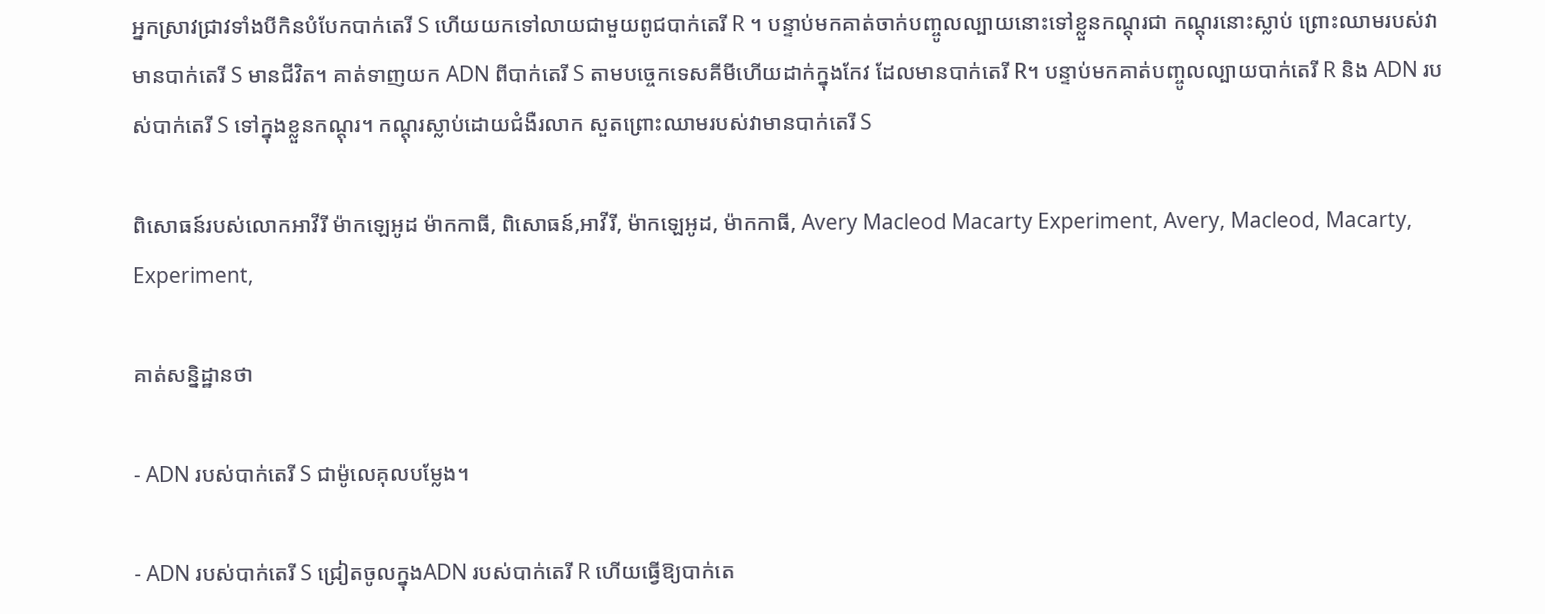អ្នកស្រាវជ្រាវទាំងបីកិនបំបែកបាក់តេរី S ហើយយកទៅលាយជាមួយពូជបាក់តេរី R ។ បន្ទាប់មកគាត់ចាក់បញ្ចូលល្បាយនោះទៅខ្លួនកណ្តុរជា កណ្តុរនោះស្លាប់ ព្រោះឈាមរបស់វាមានបាក់តេរី S មានជីវិត។ គាត់ទាញយក ADN ពីបាក់តេរី S តាមបច្ចេកទេសគីមីហើយដាក់ក្នុងកែវ ដែលមានបាក់តេរី R។ បន្ទាប់មកគាត់បញ្ចូលល្បាយបាក់តេរី R និង ADN របស់បាក់តេរី S ទៅក្នុងខ្លួនកណ្តុរ។ កណ្តុរស្លាប់ដោយជំងឺរលាក សួតព្រោះឈាមរបស់វាមានបាក់តេរី S

ពិសោធន៍របស់លោកអាវីរី ម៉ាកឡេអូដ ម៉ាកកាធី, ពិសោធន៍,អាវីរី, ម៉ាកឡេអូដ, ម៉ាកកាធី, Avery Macleod Macarty Experiment, Avery, Macleod, Macarty, Experiment,

គាត់សន្និដ្ឋានថា

- ADN របស់បាក់តេរី S ជាម៉ូលេគុលបម្លែង។

- ADN របស់បាក់តេរី S ជ្រៀតចូលក្នុងADN របស់បាក់តេរី R ហើយធ្វើឱ្យបាក់តេ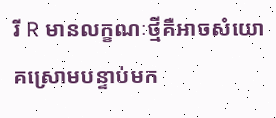រី R មានលក្ខណៈថ្មីគឺអាចសំយោគស្រោមបន្ទាប់មក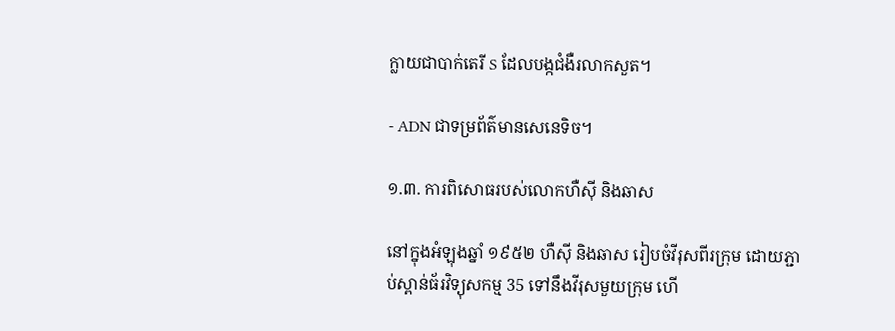ក្លាយជាបាក់តេរី S ដែលបង្កជំងឺរលាកសួត។

- ADN ជាទម្រព័ត៌មានសេនេទិច។

១.៣. ការពិសោធរបស់លោកហឺស៊ី និងឆាស

នៅក្នុងអំឡុងឆ្នាំ ១៩៥២ ហឺស៊ី និងឆាស រៀបចំវីរុសពីរក្រុម ដោយភ្ជាប់ស្ពាន់ធ័រវិទ្យុសកម្ម 35 ទៅនឹងវីរុសមួយក្រុម ហើ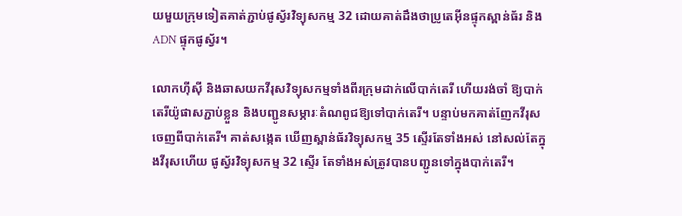យមួយក្រុមទៀតគាត់ភ្ជាប់ផូស្វ័រវិទ្យុសកម្ម 32 ដោយគាត់ដឹងថាប្រូតេអ៊ីនផ្ទុកស្ពាន់ធ័រ និង ADN ផ្ទុកផូស្វ័រ។

លោកហ៊ីស៊ី និងឆាសយកវីរុសវិទ្យុសកម្មទាំងពីរក្រុមដាក់លើបាក់តេរី ហើយរង់ចាំ ឱ្យបាក់តេរីយ៉ូផាសភ្ជាប់ខ្លួន និងបញ្ជូនសម្ភារៈតំណពូជឱ្យទៅបាក់តេរី។ បន្ទាប់មកគាត់ញែកវីរុសចេញពីបាក់តេរី។ គាត់សង្កេត ឃើញស្ពាន់ធ័រវិទ្យុសកម្ម 35 ស្ទើរតែទាំងអស់ នៅសល់តែក្នុងវីរុសហើយ ផូស្វ័រវិទ្យុសកម្ម 32 ស្ទើរ តែទាំងអស់ត្រូវបានបញ្ជូនទៅក្នុងបាក់តេរី។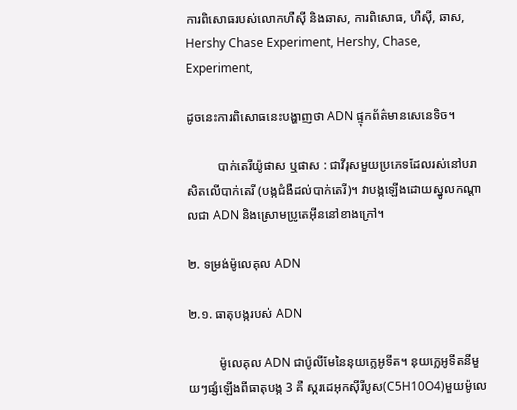ការពិសោធរបស់លោកហឺស៊ី និងឆាស, ការពិសោធ, ហឺស៊ី, ឆាស, Hershy Chase Experiment, Hershy, Chase, Experiment,

ដូចនេះការពិសោធនេះបង្ហាញថា ADN ផ្ទុកព័ត៌មានសេនេទិច។

          បាក់តេរីយ៉ូផាស ឬផាស : ជាវីរុសមួយប្រភេទដែលរស់នៅបរាសិតលើបាក់តេរី (បង្កជំងឺដល់បាក់តេរី)។ វាបង្កឡើងដោយស្នូលកណ្តាលជា ADN និងស្រោមប្រូតេអ៊ីននៅខាងក្រៅ។

២. ទម្រង់ម៉ូលេគុល ADN

២.១. ធាតុបង្ករបស់ ADN

          ម៉ូលេគុល ADN ជាប៉ូលីមែនៃនុយក្លេអូទីត។ នុយក្លេអូទីតនីមួយៗផ្សំឡើងពីធាតុបង្ក 3 គឺ ស្ករដេអុកស៊ីរីបូស(C5H10O4)មួយម៉ូលេ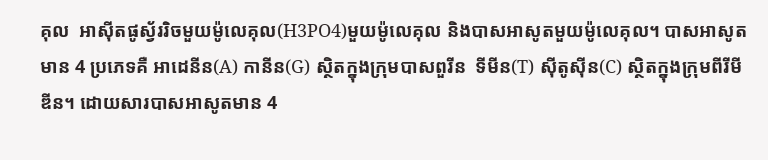គុល  អាស៊ីតផូស្វ័ររិចមួយម៉ូលេគុល(H3PO4)មួយម៉ូលេគុល និងបាសអាសូតមួយម៉ូលេគុល។ បាសអាសូតមាន 4 ប្រភេទគឺ អាដេនីន(A) កានីន(G) ស្ថិតក្នុងក្រុមបាសពួរីន  ទីមីន(T) ស៊ីតូស៊ីន(C) ស្ថិតក្នុងក្រុមពីរីមីឌីន។ ដោយសារបាសអាសូតមាន 4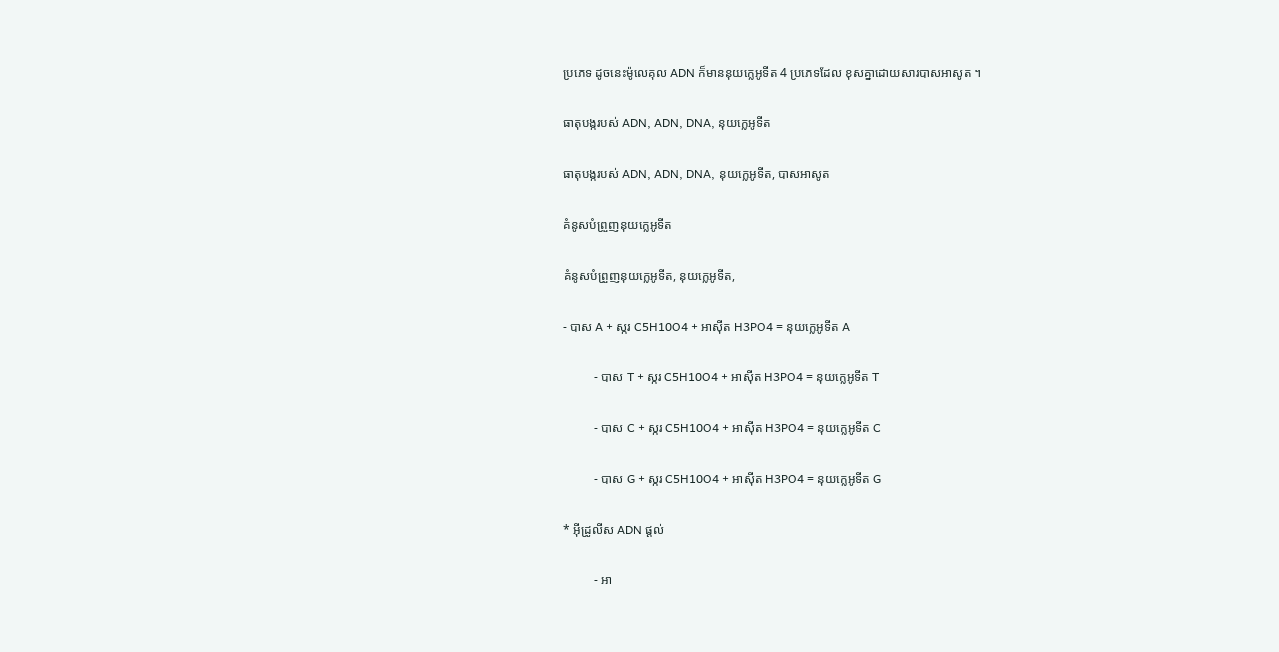ប្រភេទ ដូចនេះម៉ូលេគុល ADN ក៏មាននុយក្លេអូទីត 4 ប្រភេទដែល ខុសគ្នាដោយសារបាសអាសូត ។

ធាតុបង្ករបស់ ADN, ADN, DNA, នុយក្លេអូទីត

ធាតុបង្ករបស់ ADN, ADN, DNA, នុយក្លេអូទីត, បាសអាសូត

គំនូសបំព្រួញនុយក្លេអូទីត

គំនូសបំព្រួញនុយក្លេអូទីត, នុយក្លេអូទីត,

- បាស A + ស្ករ C5H10O4 + អាស៊ីត H3PO4 = នុយក្លេអូទីត A

          - បាស T + ស្ករ C5H10O4 + អាស៊ីត H3PO4 = នុយក្លេអូទីត T

          - បាស C + ស្ករ C5H10O4 + អាស៊ីត H3PO4 = នុយក្លេអូទីត C

          - បាស G + ស្ករ C5H10O4 + អាស៊ីត H3PO4 = នុយក្លេអូទីត G

* អ៊ីដ្រូលីស ADN ផ្តល់

          - អា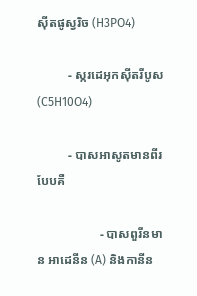ស៊ីតផូស្វរិច (H3PO4)

          - ស្ករដេអុកស៊ីតរីបូស (C5H10O4)

          - បាសអាសូតមានពីរបែបគឺ

                    - បាសពួរីនមាន អាដេនីន (A) និងកានីន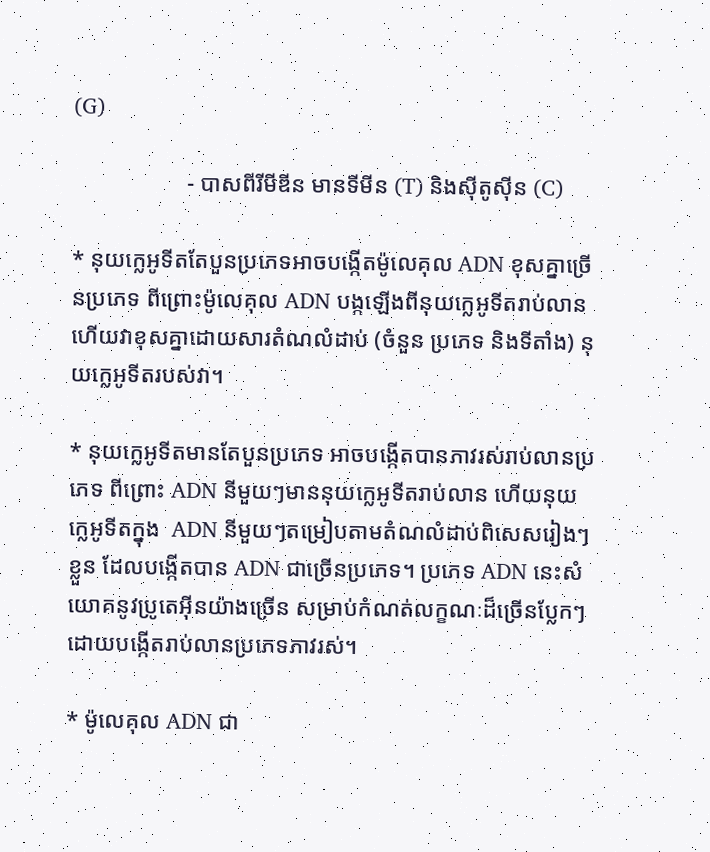(G)

                    - បាសពីរីមីឌីន មានទីមីន (T) និងស៊ីតូស៊ីន (C)

* នុយក្លេអូទីតតែបួនប្រភេទអាចបង្កើតម៉ូលេគុល ADN ខុសគ្នាច្រើនប្រភេទ ពីព្រោះម៉ូលេគុល ADN បង្កឡើងពីនុយក្លេអូទីតរាប់លាន ហើយវាខុសគ្នាដោយសារតំណលំដាប់ (ចំនួន ប្រភេទ និងទីតាំង) នុយក្លេអូទីតរបស់វា។

* នុយក្លេអូទីតមានតែបួនប្រភេទ អាចបង្កើតបានភាវរស់រាប់លានប្រភេទ ពីព្រោះ ADN នីមួយៗមាននុយក្លេអូទីតរាប់លាន ហើយនុយក្លេអូទីតក្នុង  ADN នីមួយៗតម្រៀបតាមតំណលំដាប់ពិសេសរៀងៗខ្លួន ដែលបង្កើតបាន ADN ជាច្រើនប្រភេទ។ ប្រភេទ ADN នេះសំយោគនូវប្រូតេអ៊ីនយ៉ាងច្រើន សម្រាប់កំណត់លក្ខណៈដ៏ច្រើនប្លែកៗ ដោយបង្កើតរាប់លានប្រភេទភាវរស់។

* ម៉ូលេគុល ADN ជា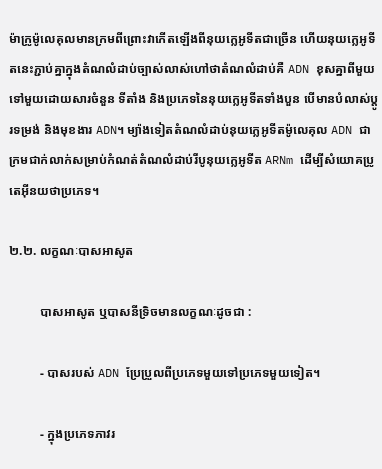ម៉ាក្រូម៉ូលេគុលមានក្រមពីព្រោះវាកើតឡើងពីនុយក្លេអូទីតជាច្រើន ហើយនុយក្លេអូទីតនេះភ្ជាប់គ្នាក្នុងតំណលំដាប់ច្បាស់លាស់ហៅថាតំណលំដាប់គឺ ADN ខុសគ្នាពីមួយទៅមួយដោយសារចំនួន ទីតាំង និងប្រភេទនៃនុយក្លេអូទីតទាំងបួន បើមានបំលាស់ប្តូរទម្រង់ និងមុខងារ ADN។ ម្យ៉ាងទៀតតំណលំដាប់នុយក្លេអូទីតម៉ូលេគុល ADN ជាក្រមជាក់លាក់សម្រាប់កំណត់តំណលំដាប់រីបូនុយក្លេអូទីត ARNm ដើម្បីសំយោគប្រូតេអ៊ីនយថាប្រភេទ។

២.២. លក្ខណៈបាសអាសូត

          បាសអាសូត ឬបាសនីទ្រិចមានលក្ខណៈដូចជា :

          - បាសរបស់ ADN ប្រែប្រួលពីប្រភេទមួយទៅប្រភេទមួយទៀត។

          - ក្នុងប្រភេទភាវរ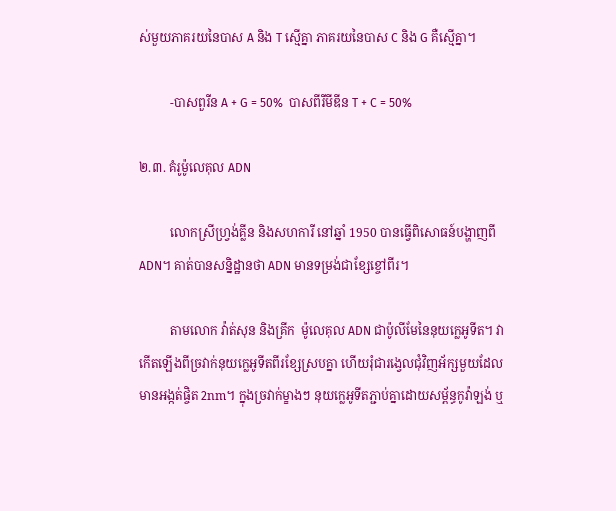ស់មួយភាគរយនៃបាស A និង T ស្មើគ្នា ភាគរយនៃបាស C និង G គឺស្មើគ្នា។

          -បាសពួរីន A + G = 50%  បាសពីរីមីឌីន T + C = 50%

២.៣. គំរូម៉ូលេគុល ADN

          លោកស្រីហ្វ្រង់គ្លីន និងសហការី នៅឆ្នាំ 1950 បានធ្វើពិសោធន៍បង្ហាញពី ADN។ គាត់បានសន្និដ្ឋានថា ADN មានទម្រង់ជាខ្សែខ្ចៅពីរ។

          តាមលោក វ៉ាត់សុន និងគ្រីក  ម៉ូលេគុល ADN ជាប៉ូលីមែនៃនុយក្លេអូទីត។ វាកើតឡើងពីច្រវាក់នុយក្លេអូទីតពីរខ្សែស្របគ្នា ហើយរុំជារង្វេលជុំវិញអ័ក្សមួយដែលមានអង្កត់ផ្ចិត 2nm។ ក្នុងច្រវាក់ម្ខាងៗ នុយក្លេអូទីតភ្ជាប់គ្នាដោយសម្ព័ន្ធកូវ៉ាឡង់ ឬ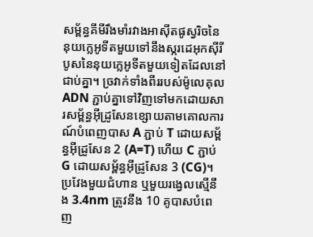សម្ព័ន្ធគីមីរឹងមាំរវាងអាស៊ីតផូស្វរិចនៃនុយក្លេអូទីតមួយទៅនឹងស្ករដេអុកស៊ីរីបូសនៃនុយក្លេអូទីតមួយទៀតដែលនៅជាប់គ្នា។ ច្រវាក់ទាំងពីររបស់ម៉ូលេគុល ADN ភ្ជាប់គ្នាទៅវិញទៅមកដោយសារសម្ព័ន្ធអ៊ីដ្រូសែនខ្សោយតាមគោលការណ៍បំពេញបាស A ភ្ជាប់ T ដោយសម្ព័ន្ធអ៊ីដ្រូសែន 2 (A=T) ហើយ C ភ្ជាប់ G ដោយសម្ព័ន្ធអ៊ីដ្រូសែន 3 (CG)។ ប្រវែងមួយជំហាន ឬមួយរង្វេលស្មើនឹង 3.4nm ត្រូវនឹង 10 គូបាសបំពេញ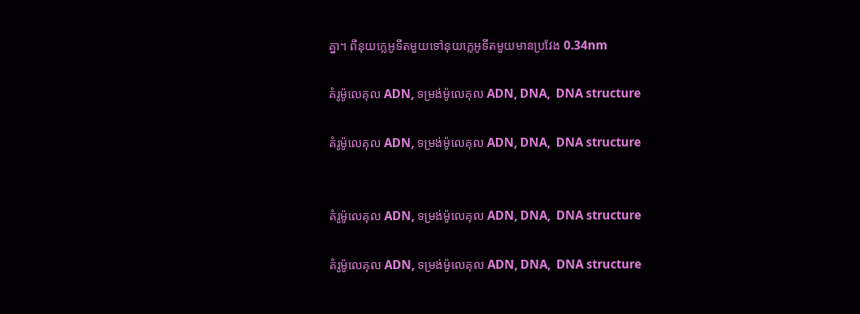គ្នា។ ពីនុយក្លេអូទីតមួយទៅនុយក្លេអូទីតមួយមានប្រវែង 0.34nm

គំរូម៉ូលេគុល ADN, ទម្រង់ម៉ូលេគុល ADN, DNA,  DNA structure

គំរូម៉ូលេគុល ADN, ទម្រង់ម៉ូលេគុល ADN, DNA,  DNA structure


គំរូម៉ូលេគុល ADN, ទម្រង់ម៉ូលេគុល ADN, DNA,  DNA structure

គំរូម៉ូលេគុល ADN, ទម្រង់ម៉ូលេគុល ADN, DNA,  DNA structure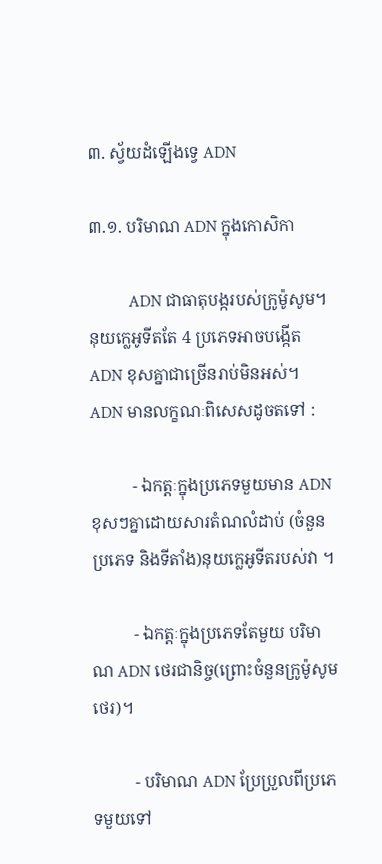៣. ស្វ័យដំឡើងទ្វេ ADN

៣.១. បរិមាណ ADN ក្នុងកោសិកា

          ADN ជាធាតុបង្ករបស់ក្រូម៉ូសូម។ នុយក្លេអូទីតតែ 4 ប្រភេទអាចបង្កើត ADN ខុសគ្នាជាច្រើនរាប់មិនអស់។  ADN មានលក្ខណៈពិសេសដូចតទៅ :

          - ឯកត្តៈក្នុងប្រភេទមួយមាន ADN ខុសៗគ្នាដោយសារតំណលំដាប់ (ចំនួន ប្រភេទ និងទីតាំង)នុយក្លេអូទីតរបស់វា ។

          - ឯកត្តៈក្នុងប្រភេទតែមួយ បរិមាណ ADN ថេរជានិច្ច(ព្រោះចំនួនក្រូម៉ូសូមថេរ)។

          - បរិមាណ ADN ប្រែប្រួលពីប្រភេទមួយទៅ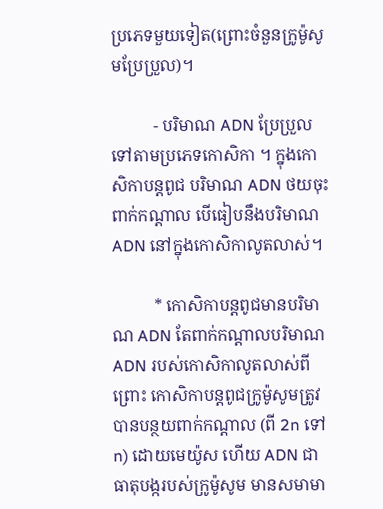ប្រភេទមួយទៀត(ព្រោះចំនួនក្រូម៉ូសូមប្រែប្រួល)។

          - បរិមាណ ADN ប្រែប្រួលទៅតាមប្រភេទកោសិកា ។ ក្នុងកោសិកាបន្តពូជ បរិមាណ ADN ថយចុះពាក់កណ្តាល បើធៀបនឹងបរិមាណ ADN នៅក្នុងកោសិកាលូតលាស់។

          * កោសិកាបន្តពូជមានបរិមាណ ADN តែពាក់កណ្តាលបរិមាណ ADN របស់កោសិកាលូតលាស់ពីព្រោះ កោសិកាបន្តពូជក្រូម៉ូសូមត្រូវ បានបន្ថយពាក់កណ្តាល (ពី 2n ទៅ n) ដោយមេយ៉ូស ហើយ ADN ជាធាតុបង្ករបស់ក្រូម៉ូសូម មានសមាមា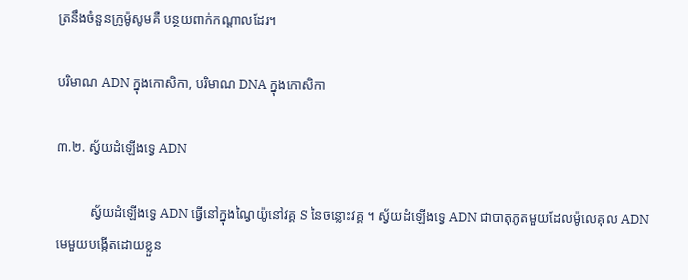ត្រនឹងចំនួនក្រូម៉ូសូមគឺ បន្ថយពាក់កណ្ដាលដែរ។

បរិមាណ ADN ក្នុងកោសិកា, បរិមាណ DNA ក្នុងកោសិកា

៣.២. ស្វ័យដំឡើងទ្វេ ADN

          ស្វ័យដំឡើងទ្វេ ADN ធ្វើនៅក្នុងណ្វៃយ៉ូនៅវគ្គ S នៃចន្លោះវគ្គ ។ ស្វ័យដំឡើងទ្វេ ADN ជាបាតុភូតមួយដែលម៉ូលេគុល ADN មេមួយបង្កើតដោយខ្លួន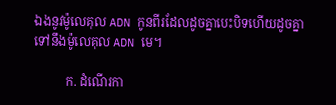ឯងនូវម៉ូលេគុល ADN កូនពីរដែលដូចគ្នាបេះបិទហើយដូចគ្នាទៅនឹងម៉ូលេគុល ADN មេ។

          ក. ដំណើរកា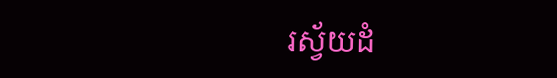រស្វ័យដំ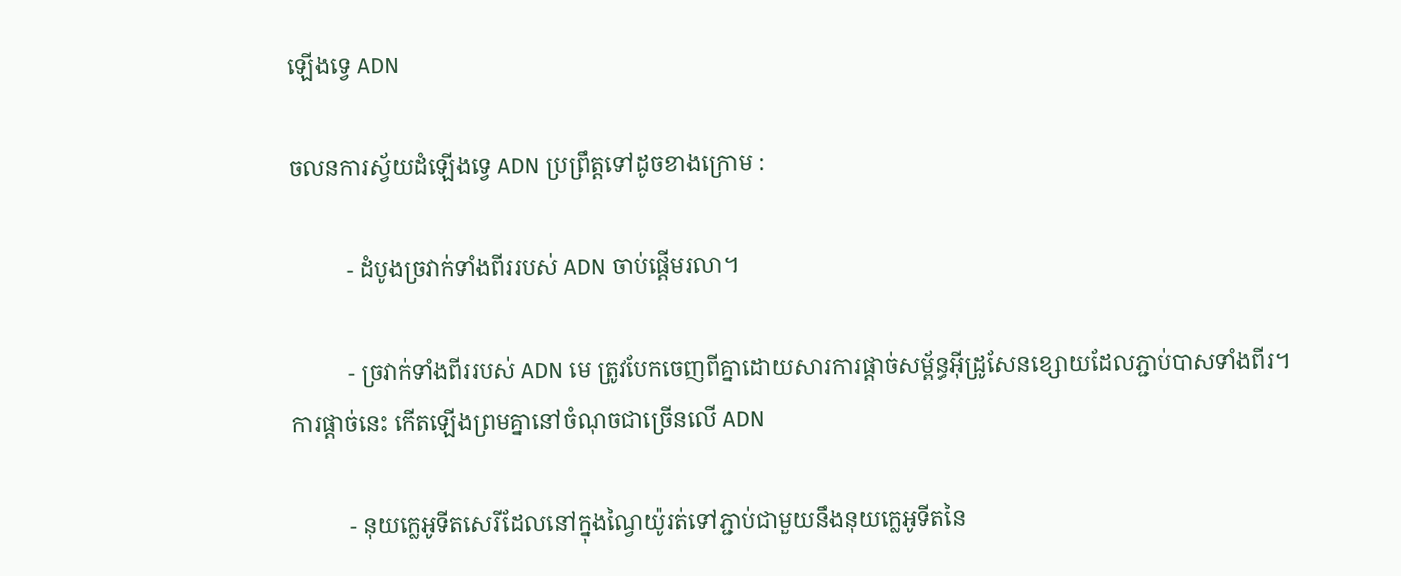ឡើងទ្វេ ADN

ចលនការស្វ័យដំឡើងទ្វេ ADN ប្រព្រឹត្តទៅដូចខាងក្រោម :

          - ដំបូងច្រវាក់ទាំងពីររបស់ ADN ចាប់ផ្តើមរលា។

          - ច្រវាក់ទាំងពីររបស់ ADN មេ ត្រូវបែកចេញពីគ្នាដោយសារការផ្ដាច់សម្ព័ន្ធអ៊ីដ្រូសែនខ្សោយដែលភ្ជាប់បាសទាំងពីរ។ ការផ្តាច់នេះ កើតឡើងព្រមគ្នានៅចំណុចជាច្រើនលើ ADN

          - នុយក្លេអូទីតសេរីដែលនៅក្នុងណ្វៃយ៉ូរត់ទៅភ្ជាប់ជាមួយនឹងនុយក្លេអូទីតនៃ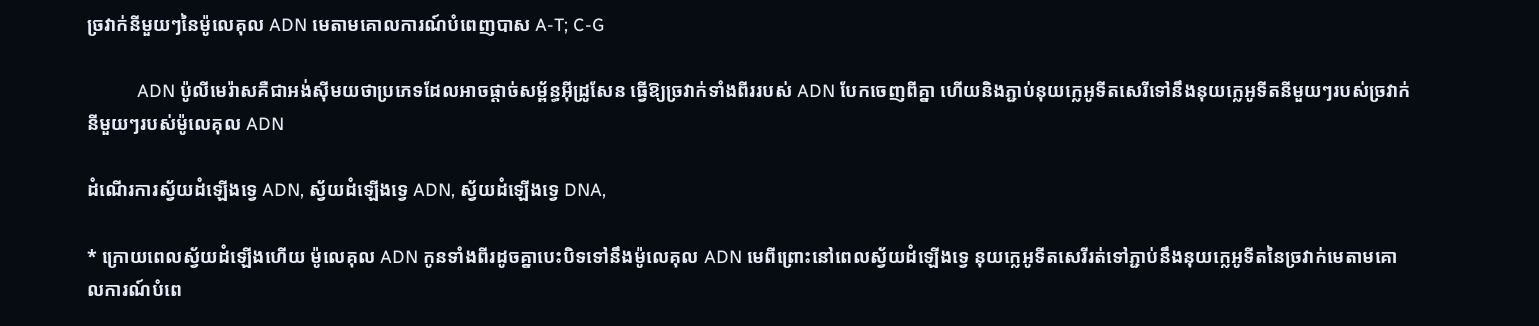ច្រវាក់នីមួយៗនៃម៉ូលេគុល ADN មេតាមគោលការណ៍បំពេញបាស A-T; C-G

          ADN ប៉ូលីមេរ៉ាសគឺជាអង់ស៊ីមយថាប្រភេទដែលអាចផ្តាច់សម្ព័ន្ធអ៊ីដ្រូសែន ធ្វើឱ្យច្រវាក់ទាំងពីររបស់ ADN បែកចេញពីគ្នា ហើយនិងភ្ជាប់នុយក្លេអូទីតសេរីទៅនឹងនុយក្លេអូទីតនីមួយៗរបស់ច្រវាក់នីមួយៗរបស់ម៉ូលេគុល ADN

ដំណើរការស្វ័យដំឡើងទ្វេ ADN, ស្វ័យដំឡើងទ្វេ ADN, ស្វ័យដំឡើងទ្វេ DNA,

* ក្រោយពេលស្វ័យដំឡើងហើយ ម៉ូលេគុល ADN កូនទាំងពីរដូចគ្នាបេះបិទទៅនឹងម៉ូលេគុល ADN មេពីព្រោះនៅពេលស្វ័យដំឡើងទ្វេ នុយក្លេអូទីតសេរីរត់ទៅភ្ជាប់នឹងនុយក្លេអូទីតនៃច្រវាក់មេតាមគោលការណ៍បំពេ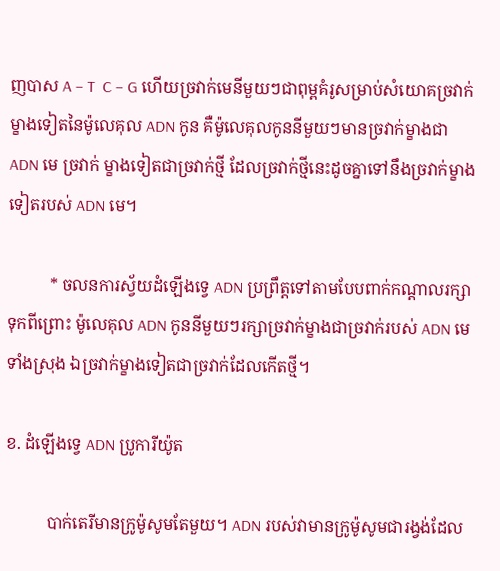ញបាស A – T  C – G ហើយច្រវាក់មេនីមួយៗជាពុម្ពគំរូសម្រាប់សំយោគច្រវាក់ម្ខាងទៀតនៃម៉ូលេគុល ADN កូន គឺម៉ូលេគុលកូននីមួយៗមានច្រវាក់ម្ខាងជា ADN មេ ច្រវាក់ ម្ខាងទៀតជាច្រវាក់ថ្មី ដែលច្រវាក់ថ្មីនេះដូចគ្នាទៅនឹងច្រវាក់ម្ខាងទៀតរបស់ ADN មេ។

          * ចលនការស្វ័យដំឡើងទ្វេ ADN ប្រព្រឹត្តទៅតាមបែបពាក់កណ្តាលរក្សាទុកពីព្រោះ ម៉ូលេគុល ADN កូននីមួយៗរក្សាច្រវាក់ម្ខាងជាច្រវាក់របស់ ADN មេទាំងស្រុង ឯច្រវាក់ម្ខាងទៀតជាច្រវាក់ដែលកើតថ្មី។

ខ. ដំឡើងទ្វេ ADN ប្រូការីយ៉ូត

          បាក់តេរីមានក្រូម៉ូសូមតែមួយ។ ADN របស់វាមានក្រូម៉ូសូមជារង្វង់ដែល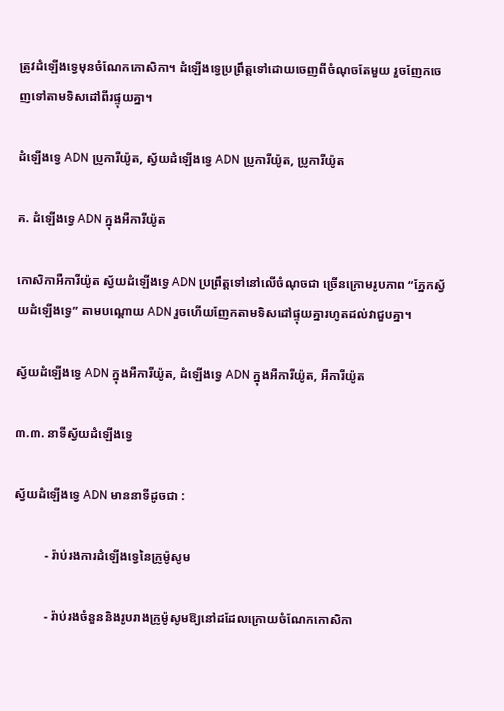ត្រូវដំឡើងទ្វេមុនចំណែកកោសិកា។ ដំឡើងទ្វេប្រព្រឹត្តទៅដោយចេញពីចំណុចតែមួយ រួចញែកចេញទៅតាមទិសដៅពីរផ្ទុយគ្នា។

ដំឡើងទ្វេ ADN ប្រូការីយ៉ូត, ស្វ័យដំឡើងទ្វេ ADN ប្រូការីយ៉ូត, ប្រូការីយ៉ូត

គ. ដំឡើងទ្វេ ADN ក្នុងអឺការីយ៉ូត

កោសិកាអឺការីយ៉ូត ស្វ័យដំឡើងទ្វេ ADN ប្រព្រឹត្តទៅនៅលើចំណុចជា ច្រើនក្រោមរូបភាព “ភ្នែកស្វ័យដំឡើងទ្វេ” តាមបណ្ដោយ ADN រួចហើយញែកតាមទិសដៅផ្ទុយគ្នារហូតដល់វាជួបគ្នា។

ស្វ័យដំឡើងទ្វេ ADN ក្នុងអឺការីយ៉ូត, ដំឡើងទ្វេ ADN ក្នុងអឺការីយ៉ូត, អឺការីយ៉ូត

៣.៣. នាទីស្វ័យដំឡើងទ្វេ

ស្វ័យដំឡើងទ្វេ ADN មាននាទីដូចជា :

          - រ៉ាប់រងការដំឡើងទ្វេនៃក្រូម៉ូសូម

          - រ៉ាប់រងចំនួននិងរូបរាងក្រូម៉ូសូមឱ្យនៅដដែលក្រោយចំណែកកោសិកា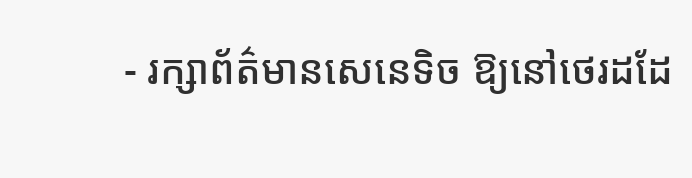- រក្សាព័ត៌មានសេនេទិច ឱ្យនៅថេរដដែ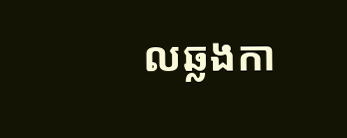លឆ្លងកា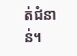ត់ជំនាន់។